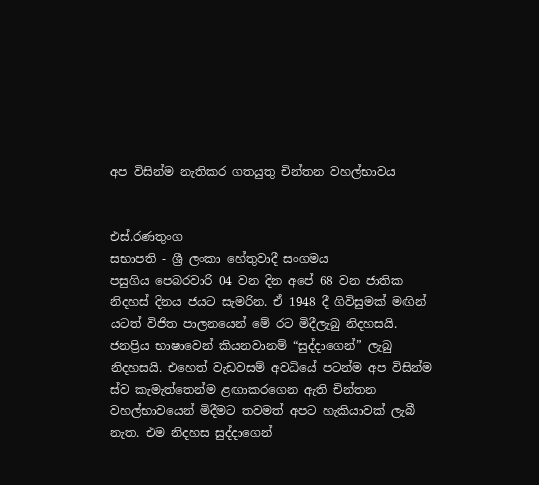අප විසින්ම නැතිකර ගතයුතු චින්තන වහල්භාවය


එස්.රණතුංග
සභාපති - ශ්‍රී ලංකා හේතුවාදී සංගමය
පසුගිය පෙබරවාරි 04 වන දින අපේ 68 වන ජාතික නිදහස් දිනය ජයට සැමරින. ඒ 1948 දී ගිවිසුමක් මඟින් යටත් විජිත පාලනයෙන් මේ රට මිදීලැබු නිදහසයි. ජනප්‍රිය භාෂාවෙන් කියනවානම් “සුද්දාගෙන්” ලැබු නිදහසයි. එහෙත් වැඩවසම් අවධියේ පටන්ම අප විසින්ම ස්ව කැමැත්තෙන්ම ළඟාකරගෙන ඇති චින්තන වහල්භාවයෙන් මිදීමට තවමත් අපට හැකියාවක් ලැබී නැත. එම නිදහස සුද්දාගෙන්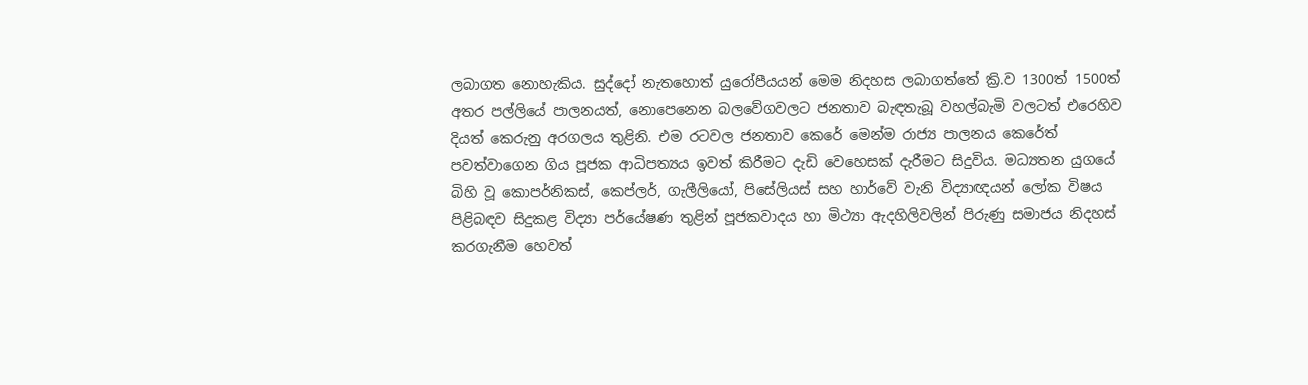ලබාගත නොහැකිය. සුද්දෝ නැතහොත් යුරෝපීයයන් මෙම නිදහස ලබාගත්තේ ක්‍රි.ව 1300ත් 1500ත් අතර පල්ලියේ පාලනයත්, නොපෙනෙන බලවේගවලට ජනතාව බැඳතැබූ වහල්බැමි වලටත් එරෙහිව දියත් කෙරුනු අරගලය තුළිනි. එම රටවල ජනතාව කෙරේ මෙන්ම රාජ්‍ය පාලනය කෙරේත් පවත්වාගෙන ගිය පූජක ආධිපත්‍යය ඉවත් කිරීමට දැඩි වෙහෙසක් දැරීමට සිදුවිය. මධ්‍යතන යුගයේ බිහි වූ කොපර්නිකස්, කෙප්ලර්, ගැලීලියෝ, පිසේලියස් සහ හාර්වේ වැනි විද්‍යාඥයන් ලෝක විෂය පිළිබඳව සිදුකළ විද්‍යා පර්යේෂණ තුළින් පූජකවාදය හා මිථ්‍යා ඇදහිලිවලින් පිරුණු සමාජය නිදහස් කරගැනීම හෙවත්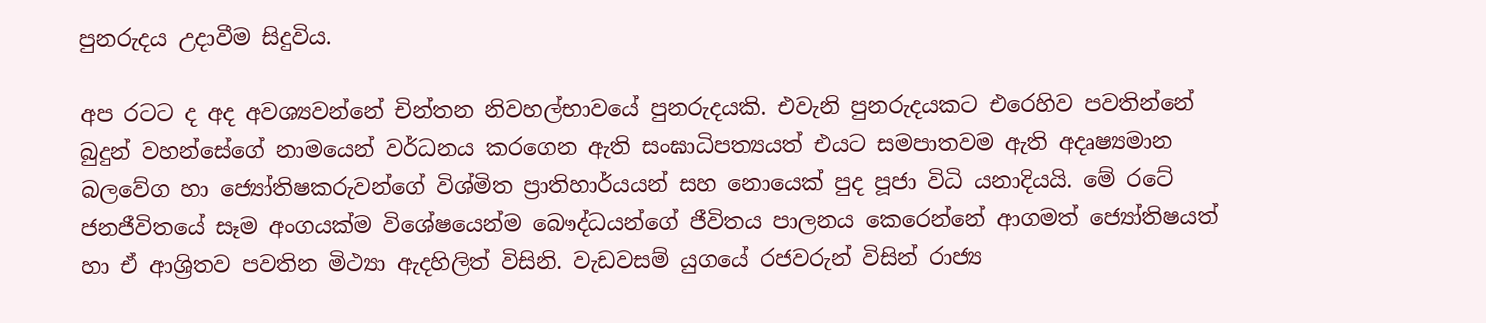පුනරුදය උදාවීම සිදුවිය.

අප රටට ද අද අවශ්‍යවන්නේ චින්තන නිවහල්භාවයේ පුනරුදයකි. එවැනි පුනරුදයකට එරෙහිව පවතින්නේ බුදුන් වහන්සේගේ නාමයෙන් වර්ධනය කරගෙන ඇති සංඝාධිපත්‍යයත් එයට සමපාතවම ඇති අදෘෂ්‍යමාන බලවේග හා ජ්‍යෝතිෂකරුවන්ගේ විශ්මිත ප්‍රාතිහාර්යයන් සහ නොයෙක් පුද පූජා විධි යනාදියයි. මේ රටේ ජනජීවිතයේ සෑම අංගයක්ම විශේෂයෙන්ම බෞද්ධයන්ගේ ජීවිතය පාලනය කෙරෙන්නේ ආගමත් ජ්‍යෝතිෂයත් හා ඒ ආශ්‍රිතව පවතින මිථ්‍යා ඇදහිලිත් විසිනි. වැඩවසම් යුගයේ රජවරුන් විසින් රාජ්‍ය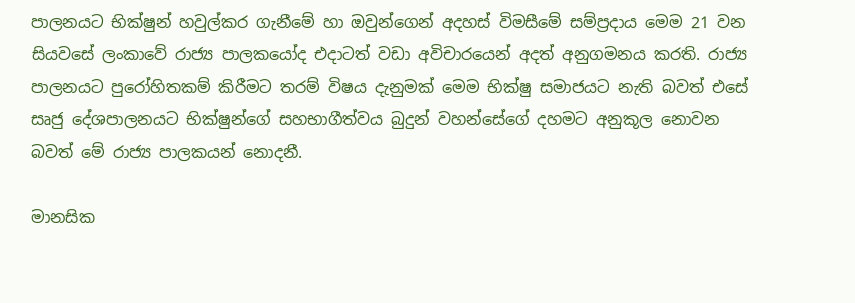පාලනයට භික්ෂුන් හවුල්කර ගැනීමේ හා ඔවුන්ගෙන් අදහස් විමසීමේ සම්ප්‍රදාය මෙම 21 වන සියවසේ ලංකාවේ රාජ්‍ය පාලකයෝද එදාටත් වඩා අවිචාරයෙන් අදත් අනුගමනය කරති. රාජ්‍ය පාලනයට පුරෝහිතකම් කිරීමට තරම් විෂය දැනුමක් මෙම භික්ෂු සමාජයට නැති බවත් එසේ සෘජු දේශපාලනයට භික්ෂුන්ගේ සහභාගීත්වය බුදුන් වහන්සේගේ දහමට අනුකූල නොවන බවත් මේ රාජ්‍ය පාලකයන් නොදනී.

මානසික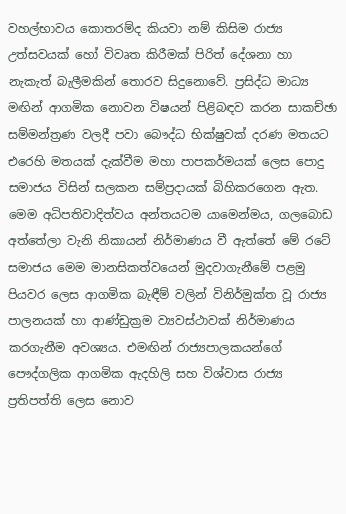වහල්භාවය කොතරම්ද කියවා නම් කිසිම රාජ්‍ය උත්සවයක් හෝ විවෘත කිරීමක් පිරිත් දේශනා හා නැකැත් බැලීමකින් තොරව සිදුනොවේ. ප්‍රසිද්ධ මාධ්‍ය මඟින් ආගමික නොවන විෂයන් පිළිබඳව කරන සාකච්ඡා සම්මන්ත්‍රණ වලදී පවා බෞද්ධ භික්ෂුවක් දරණ මතයට එරෙහි මතයක් දැක්වීම මහා පාපකර්මයක් ලෙස පොදු සමාජය විසින් සලකන සම්ප්‍රදායක් බිහිකරගෙන ඇත. මෙම අධිපතිවාදිත්වය අන්තයටම යාමෙන්මය, ගලබොඩ අත්තේලා වැනි නිකායන් නිර්මාණය වී ඇත්තේ මේ රටේ සමාජය මෙම මානසිකත්වයෙන් මුදවාගැනීමේ පළමු පියවර ලෙස ආගමික බැඳීම් වලින් විනිර්මුක්ත වූ රාජ්‍ය පාලනයක් හා ආණ්ඩුක්‍රම ව්‍යවස්ථාවක් නිර්මාණය කරගැනීම අවශ්‍යය. එමඟින් රාජ්‍යපාලකයන්ගේ පෞද්ගලික ආගමික ඇදහිලි සහ විශ්වාස රාජ්‍ය ප්‍රතිපත්ති ලෙස නොව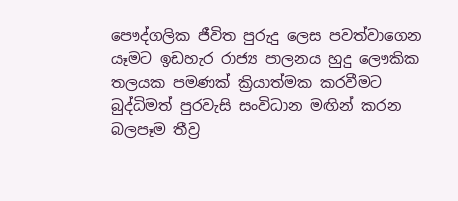පෞද්ගලික ජීවිත පුරුදු ලෙස පවත්වාගෙන යෑමට ඉඩහැර රාජ්‍ය පාලනය හුදු ලෞකික තලයක පමණක් ක්‍රියාත්මක කරවීමට බුද්ධිමත් පුරවැසි සංවිධාන මඟින් කරන බලපෑම තීව්‍ර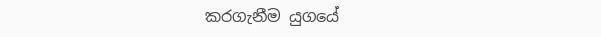කරගැනීම යුගයේ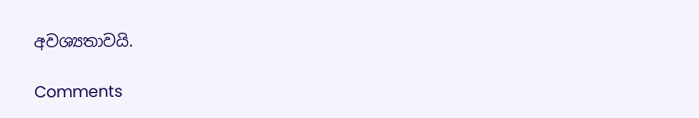අවශ්‍යතාවයි.

Comments